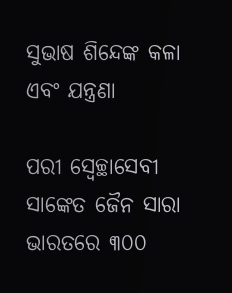ସୁଭାଷ ଶିନ୍ଦେଙ୍କ କଳା ଏବଂ ଯନ୍ତ୍ରଣା

ପରୀ ସ୍ୱେଚ୍ଛାସେବୀ ସାଙ୍କେତ ଜୈନ ସାରା ଭାରତରେ ୩୦୦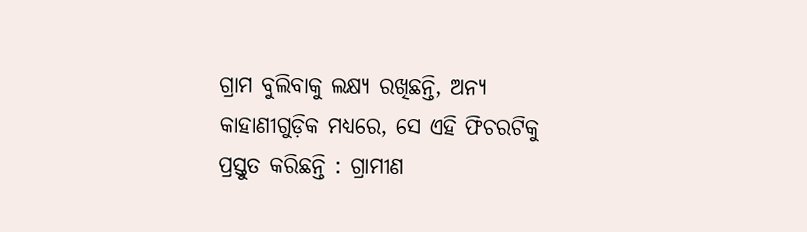ଗ୍ରାମ ବୁଲିବାକୁ ଲକ୍ଷ୍ୟ ରଖିଛନ୍ତି, ଅନ୍ୟ କାହାଣୀଗୁଡ଼ିକ ମଧ୍ୟରେ, ସେ ଏହି ଫିଚରଟିକୁ ପ୍ରସ୍ତୁତ କରିଛନ୍ତି : ଗ୍ରାମୀଣ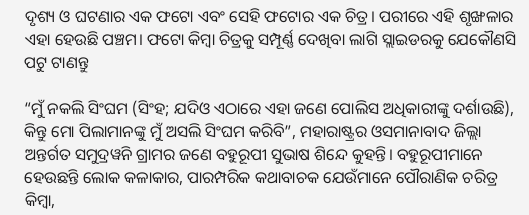ଦୃଶ୍ୟ ଓ ଘଟଣାର ଏକ ଫଟୋ ଏବଂ ସେହି ଫଟୋର ଏକ ଚିତ୍ର। ପରୀରେ ଏହି ଶୃଙ୍ଖଳାର ଏହା ହେଉଛି ପଞ୍ଚମ। ଫଟୋ କିମ୍ବା ଚିତ୍ରକୁ ସମ୍ପୂର୍ଣ୍ଣ ଦେଖିବା ଲାଗି ସ୍ଲାଇଡରକୁ ଯେକୌଣସି ପଟୁ ଟାଣନ୍ତୁ

“ମୁଁ ନକଲି ସିଂଘମ (ସିଂହ; ଯଦିଓ ଏଠାରେ ଏହା ଜଣେ ପୋଲିସ ଅଧିକାରୀଙ୍କୁ ଦର୍ଶାଉଛି), କିନ୍ତୁ ମୋ ପିଲାମାନଙ୍କୁ ମୁଁ ଅସଲି ସିଂଘମ କରିବି”, ମହାରାଷ୍ଟ୍ରର ଓସମାନାବାଦ ଜିଲ୍ଲା ଅନ୍ତର୍ଗତ ସମୁଦ୍ରୱନି ଗ୍ରାମର ଜଣେ ବହୁରୂପୀ ସୁଭାଷ ଶିନ୍ଦେ କୁହନ୍ତି। ବହୁରୂପୀମାନେ ହେଉଛନ୍ତି ଲୋକ କଳାକାର, ପାରମ୍ପରିକ କଥାବାଚକ ଯେଉଁମାନେ ପୌରାଣିକ ଚରିତ୍ର କିମ୍ବା,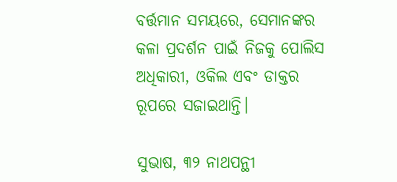ବର୍ତ୍ତମାନ ସମୟରେ, ସେମାନଙ୍କର କଳା ପ୍ରଦର୍ଶନ ପାଇଁ ନିଜକୁ ପୋଲିସ ଅଧିକାରୀ, ଓକିଲ ଏବଂ ଡାକ୍ତର ରୂପରେ ସଜାଇଥାନ୍ତି।

ସୁଭାଷ, ୩୨ ନାଥପନ୍ଥୀ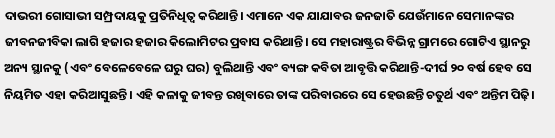ଦାଭରୀ ଗୋସାଭୀ ସମ୍ପ୍ରଦାୟକୁ ପ୍ରତିନିଧିତ୍ୱ କରିଥାନ୍ତି। ଏମାନେ ଏକ ଯାଯାବର ଜନଜାତି ଯେଉଁମାନେ ସେମାନଙ୍କର ଜୀବନଜୀବିକା ଲାଗି ହଜାର ହଜାର କିଲୋମିଟର ପ୍ରବାସ କରିଥାନ୍ତି। ସେ ମହାରାଷ୍ଟ୍ରର ବିଭିନ୍ନ ଗ୍ରାମରେ ଗୋଟିଏ ସ୍ଥାନରୁ ଅନ୍ୟ ସ୍ଥାନକୁ (ଏବଂ ବେଳେବେଳେ ଘରୁ ଘର) ବୁଲିଥାନ୍ତି ଏବଂ ବ୍ୟଙ୍ଗ କବିତା ଆବୃତ୍ତି କରିଥାନ୍ତି-ଦୀର୍ଘ ୨୦ ବର୍ଷ ହେବ ସେ ନିୟମିତ ଏହା କରିଆସୁଛନ୍ତି। ଏହି କଳାକୁ ଜୀବନ୍ତ ରଖିବାରେ ତାଙ୍କ ପରିବାରରେ ସେ ହେଉଛନ୍ତି ଚତୁର୍ଥ ଏବଂ ଅନ୍ତିମ ପିଢ଼ି।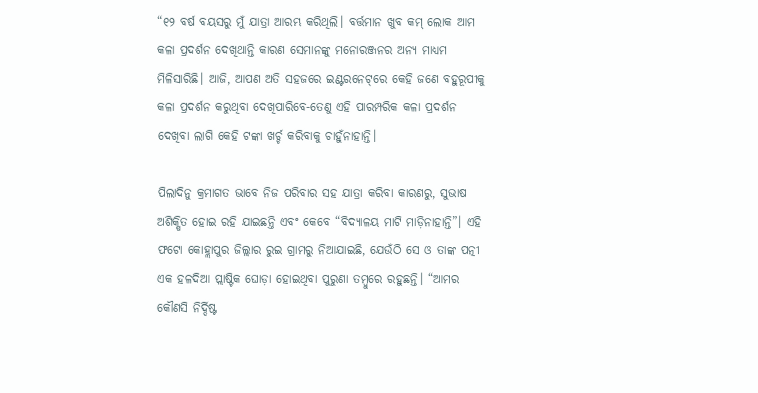“୧୨ ବର୍ଷ ବୟସରୁ ମୁଁ ଯାତ୍ରା ଆରମ୍ଭ କରିଥିଲି। ବର୍ତ୍ତମାନ ଖୁବ କମ୍‌ ଲୋକ ଆମ କଳା ପ୍ରଦର୍ଶନ ଦେଖିଥାନ୍ତି କାରଣ ସେମାନଙ୍କୁ ମନୋରଞ୍ଜନର ଅନ୍ୟ ମାଧ୍ୟମ ମିଳିସାରିଛି। ଆଜି, ଆପଣ ଅତି ସହଜରେ ଇଣ୍ଟରନେଟ୍‌ରେ କେହି ଜଣେ ବହୁରୂପୀକୁ କଳା ପ୍ରଦର୍ଶନ କରୁଥିବା ଦେଖିପାରିବେ-ତେଣୁ ଏହି ପାରମ୍ପରିକ କଳା ପ୍ରଦର୍ଶନ ଦେଖିବା ଲାଗି କେହି ଟଙ୍କା ଖର୍ଚ୍ଚ କରିବାକୁ ଚାହୁଁନାହାନ୍ତି।

ପିଲାଦିନୁ କ୍ରମାଗତ ଭାବେ ନିଜ ପରିବାର ସହ ଯାତ୍ରା କରିବା କାରଣରୁ, ସୁଭାଷ ଅଶିକ୍ଷିତ ହୋଇ ରହି ଯାଇଛନ୍ତି ଏବଂ କେବେ “ବିଦ୍ୟାଳୟ ମାଟି ମାଡ଼ିନାହାନ୍ତି”। ଏହି ଫଟୋ କୋହ୍ଲାପୁର ଜିଲ୍ଲାର ରୁଇ ଗ୍ରାମରୁ ନିଆଯାଇଛି, ଯେଉଁଠି ସେ ଓ ତାଙ୍କ ପତ୍ନୀ ଏକ ହଳଦିଆ ପ୍ଲାଷ୍ଟିକ ଘୋଡ଼ା ହୋଇଥିବା ପୁରୁଣା ତମ୍ବୁରେ ରହୁଛନ୍ତି। “ଆମର କୌଣସି ନିର୍ଦ୍ଦିଷ୍ଟ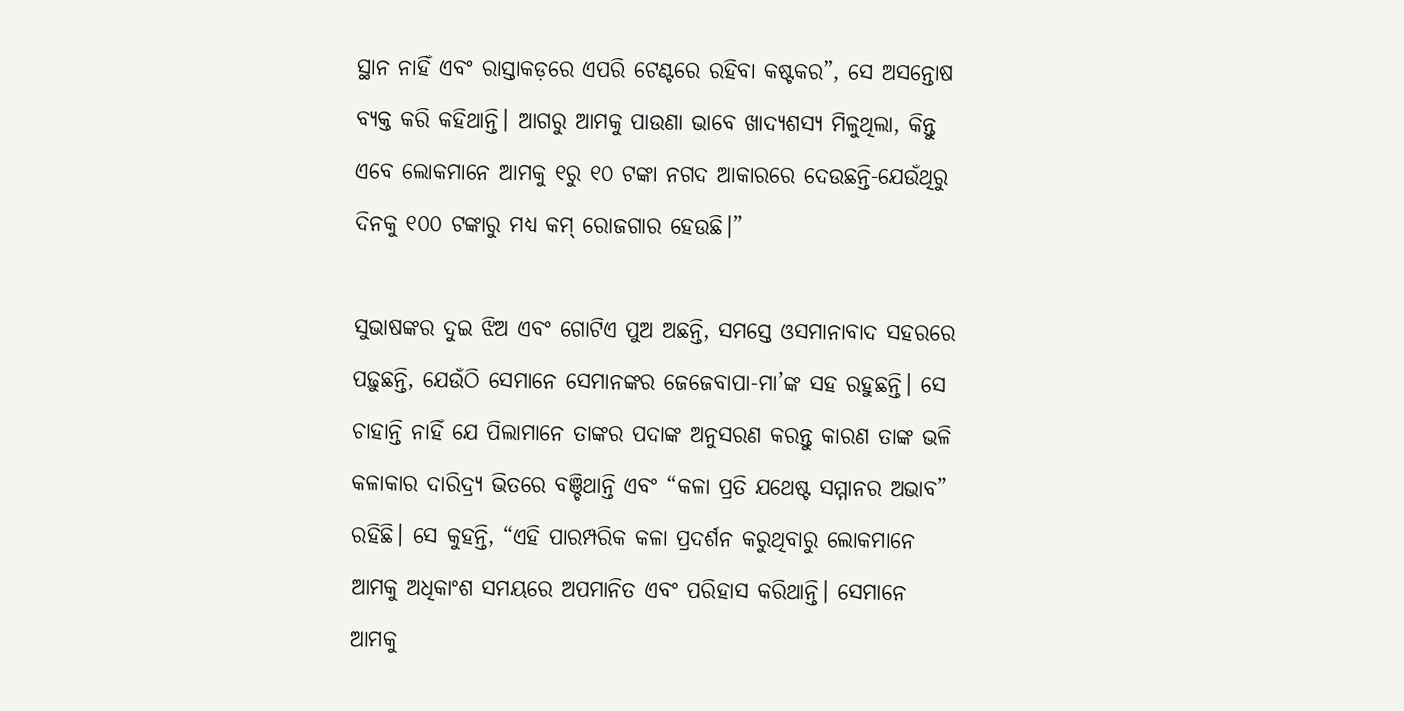ସ୍ଥାନ ନାହିଁ ଏବଂ ରାସ୍ତାକଡ଼ରେ ଏପରି ଟେଣ୍ଟରେ ରହିବା କଷ୍ଟକର”, ସେ ଅସନ୍ତୋଷ ବ୍ୟକ୍ତ କରି କହିଥାନ୍ତି। ଆଗରୁ ଆମକୁ ପାଉଣା ଭାବେ ଖାଦ୍ୟଶସ୍ୟ ମିଳୁଥିଲା, କିନ୍ତୁ ଏବେ ଲୋକମାନେ ଆମକୁ ୧ରୁ ୧୦ ଟଙ୍କା ନଗଦ ଆକାରରେ ଦେଉଛନ୍ତି-ଯେଉଁଥିରୁ ଦିନକୁ ୧୦୦ ଟଙ୍କାରୁ ମଧ୍ୟ କମ୍‌ ରୋଜଗାର ହେଉଛି।”

ସୁଭାଷଙ୍କର ଦୁଇ ଝିଅ ଏବଂ ଗୋଟିଏ ପୁଅ ଅଛନ୍ତି, ସମସ୍ତେ ଓସମାନାବାଦ ସହରରେ ପଢ଼ୁଛନ୍ତି, ଯେଉଁଠି ସେମାନେ ସେମାନଙ୍କର ଜେଜେବାପା-ମା’ଙ୍କ ସହ ରହୁଛନ୍ତି। ସେ ଚାହାନ୍ତି ନାହିଁ ଯେ ପିଲାମାନେ ତାଙ୍କର ପଦାଙ୍କ ଅନୁସରଣ କରନ୍ତୁ କାରଣ ତାଙ୍କ ଭଳି କଳାକାର ଦାରିଦ୍ର୍ୟ ଭିତରେ ବଞ୍ଚିଥାନ୍ତି ଏବଂ “କଳା ପ୍ରତି ଯଥେଷ୍ଟ ସମ୍ମାନର ଅଭାବ” ରହିଛି। ସେ କୁହନ୍ତି, “ଏହି ପାରମ୍ପରିକ କଳା ପ୍ରଦର୍ଶନ କରୁଥିବାରୁ ଲୋକମାନେ ଆମକୁ ଅଧିକାଂଶ ସମୟରେ ଅପମାନିତ ଏବଂ ପରିହାସ କରିଥାନ୍ତି। ସେମାନେ ଆମକୁ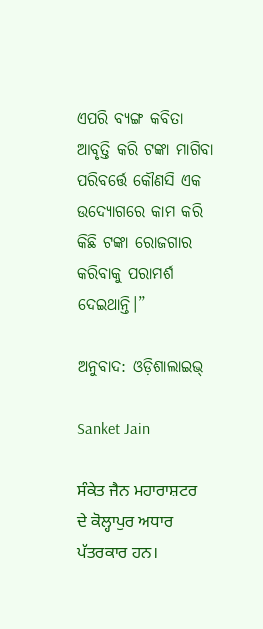ଏପରି ବ୍ୟଙ୍ଗ କବିତା ଆବୃତ୍ତି କରି ଟଙ୍କା ମାଗିବା ପରିବର୍ତ୍ତେ କୌଣସି ଏକ ଉଦ୍ୟୋଗରେ କାମ କରି କିଛି ଟଙ୍କା ରୋଜଗାର କରିବାକୁ ପରାମର୍ଶ ଦେଇଥାନ୍ତି।”

ଅନୁବାଦ: ଓଡ଼ିଶାଲାଇଭ୍‍

Sanket Jain

ਸੰਕੇਤ ਜੈਨ ਮਹਾਰਾਸ਼ਟਰ ਦੇ ਕੋਲ੍ਹਾਪੁਰ ਅਧਾਰ ਪੱਤਰਕਾਰ ਹਨ।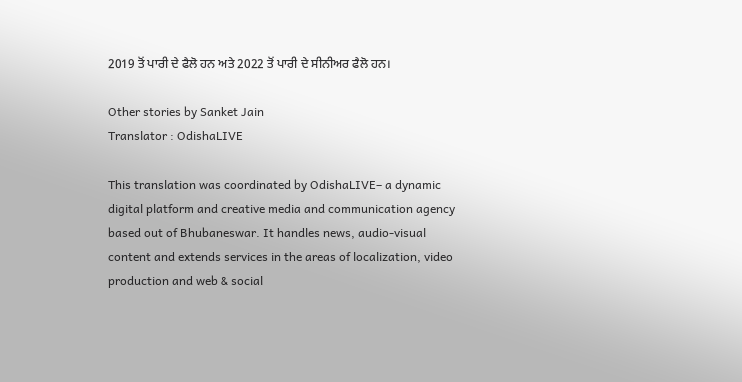2019 ਤੋਂ ਪਾਰੀ ਦੇ ਫੈਲੋ ਹਨ ਅਤੇ 2022 ਤੋਂ ਪਾਰੀ ਦੇ ਸੀਨੀਅਰ ਫੈਲੋ ਹਨ।

Other stories by Sanket Jain
Translator : OdishaLIVE

This translation was coordinated by OdishaLIVE– a dynamic digital platform and creative media and communication agency based out of Bhubaneswar. It handles news, audio-visual content and extends services in the areas of localization, video production and web & social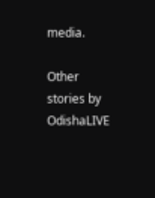media.

Other stories by OdishaLIVE